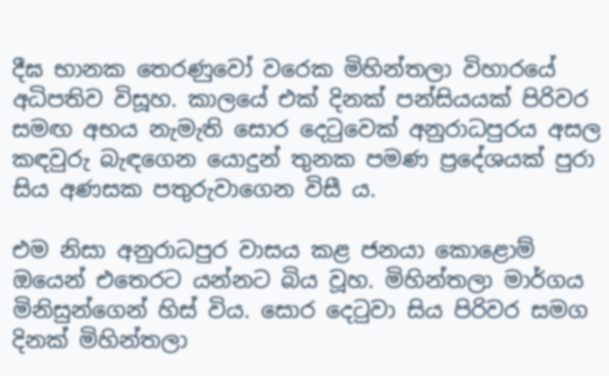දීඝ භානක තෙරණුවෝ වරෙක මිහින්තලා විහාරයේ අධිපතිව විසූහ. කාලයේ එක් දිනක් පන්සියයක් පිරිවර සමඟ අභය නැමැති සොර දෙටුවෙක් අනුරාධපුරය අසල කඳවුරු බැඳගෙන යොදුන් තුනක පමණ ප්‍රදේශයක් පුරා සිය අණසක පතුරුවාගෙන විසී ය.

එම නිසා අනුරාධපුර වාසය කළ ජනයා කොළොම් ඔයෙන් එතෙරට යන්නට බිය වූහ. මිහින්තලා මාර්ගය මිනිසුන්ගෙන් හිස් විය. සොර දෙටුවා සිය පිරිවර සමග දිනක් මිහින්තලා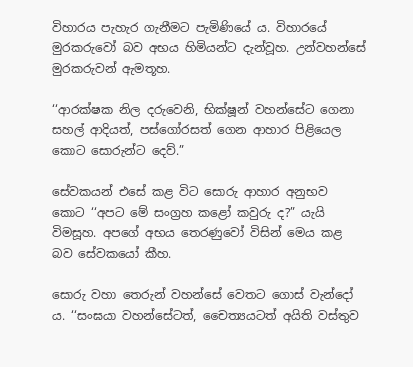විහාරය පැහැර ගැනීමට පැමිණියේ ය. විහාරයේ මුරකරුවෝ බව අභය හිමියන්ට දැන්වූහ. උන්වහන්සේ මුරකරුවන් ඇමතූහ.

‘‘ආරක්ෂක නිල දරුවෙනි, භික්ෂූන් වහන්සේට ගෙනා සහල් ආදියත්, පස්ගෝරසත් ගෙන ආහාර පිළියෙල කොට සොරුන්ට දෙව්.”

සේවකයන් එසේ කළ විට සොරු ආහාර අනුභව කොට ‘‘අපට මේ සංග්‍රහ කළෝ කවුරු ද?” යැයි විමසූහ. අපගේ අභය තෙරණුවෝ විසින් මෙය කළ බව සේවකයෝ කීහ.

සොරු වහා තෙරුන් වහන්සේ වෙතට ගොස් වැන්දෝ ය. ‘‘සංඝයා වහන්සේටත්, චෛත්‍යයටත් අයිති වස්තුව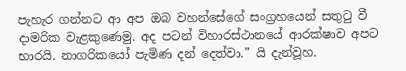පැහැර ගන්නට ආ අප ඔබ වහන්සේගේ සංග්‍රහයෙන් සතුටු වී දාමරික වැළකුණෙමු. අද පටන් විහාරස්ථානයේ ආරක්ෂාව අපට භාරයි. නාගරිකයෝ පැමිණ දන් දෙත්වා.” යි දැන්වූහ.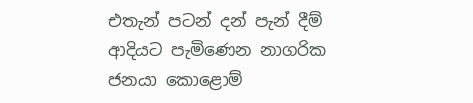එතැන් පටන් දන් පැන් දීම් ආදියට පැමිණෙන නාගරික ජනයා කොළොම්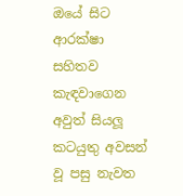ඔයේ සිට ආරක්ෂා සහිතව කැඳවාගෙන අවුත් සියලූ කටයුතු අවසන් වූ පසු නැවත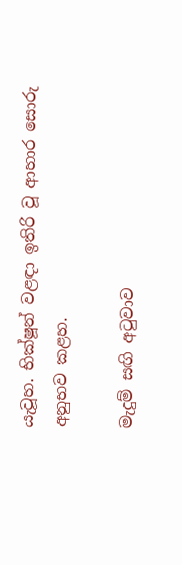යැවූහ. භික්ෂූන් වළඳා ඉතිරි වූ ආහාර සොරු අනුභව කළහ.

මැදුම් සඟි අටුවාව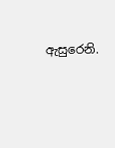ඇසුරෙනි.